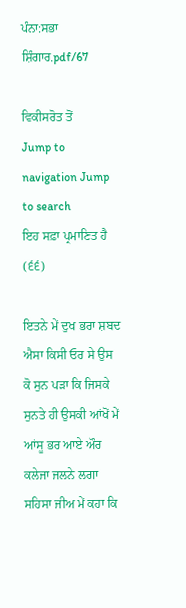ਪੰਨਾ:ਸਭਾ ਸ਼ਿੰਗਾਰ.pdf/67

ਵਿਕੀਸਰੋਤ ਤੋਂ
Jump to navigation Jump to search
ਇਹ ਸਫ਼ਾ ਪ੍ਰਮਾਣਿਤ ਹੈ
(੬੬)

ਇਤਨੇ ਮੇਂ ਦੁਖ ਭਰਾ ਸ਼ਬਦ ਐਸਾ ਕਿਸੀ ਓਰ ਸੇ ਉਸ ਕੋ ਸੁਨ ਪੜਾ ਕਿ ਜਿਸਕੇ ਸੁਨਤੇ ਹੀ ਉਸਕੀ ਆਂਖੋਂ ਮੇਂ ਆਂਸੂ ਭਰ ਆਏ ਔਰ ਕਲੇਜਾ ਜਲਨੇ ਲਗਾ ਸਹਿਸਾ ਜੀਅ ਮੇਂ ਕਹਾ ਕਿ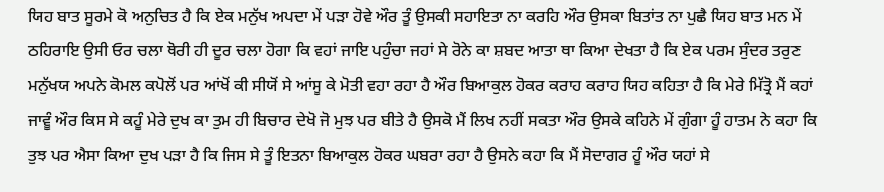ਯਿਹ ਬਾਤ ਸੂਰਮੇ ਕੋ ਅਨੁਚਿਤ ਹੈ ਕਿ ਏਕ ਮਨੁੱਖ ਅਪਦਾ ਮੇਂ ਪੜਾ ਹੋਵੇ ਔਰ ਤੂੰ ਉਸਕੀ ਸਹਾਇਤਾ ਨਾ ਕਰਹਿ ਔਰ ਉਸਕਾ ਬਿਤਾਂਤ ਨਾ ਪੁਛੈ ਯਿਹ ਬਾਤ ਮਨ ਮੇਂ ਠਹਿਰਾਇ ਉਸੀ ਓਰ ਚਲਾ ਥੋਰੀ ਹੀ ਦੂਰ ਚਲਾ ਹੋਗਾ ਕਿ ਵਹਾਂ ਜਾਇ ਪਹੁੰਚਾ ਜਹਾਂ ਸੇ ਰੋਨੇ ਕਾ ਸ਼ਬਦ ਆਤਾ ਥਾ ਕਿਆ ਦੇਖਤਾ ਹੈ ਕਿ ਏਕ ਪਰਮ ਸੁੰਦਰ ਤਰੁਣ ਮਨੁੱਖਯ ਅਪਨੇ ਕੋਮਲ ਕਪੋਲੋਂ ਪਰ ਆਂਖੋਂ ਕੀ ਸੀਯੋਂ ਸੇ ਆਂਸੂ ਕੇ ਮੋਤੀ ਵਹਾ ਰਹਾ ਹੈ ਔਰ ਬਿਆਕੁਲ ਹੋਕਰ ਕਰਾਹ ਕਰਾਹ ਯਿਹ ਕਹਿਤਾ ਹੈ ਕਿ ਮੇਰੇ ਮਿੱਤ੍ਰੋ ਮੈਂ ਕਹਾਂ ਜਾਵੂੰ ਔਰ ਕਿਸ ਸੇ ਕਹੂੰ ਮੇਰੇ ਦੁਖ ਕਾ ਤੁਮ ਹੀ ਬਿਚਾਰ ਦੇਖੋ ਜੋ ਮੁਝ ਪਰ ਬੀਤੇ ਹੈ ਉਸਕੋ ਮੈਂ ਲਿਖ ਨਹੀਂ ਸਕਤਾ ਔਰ ਉਸਕੇ ਕਹਿਨੇ ਮੇਂ ਗੁੰਗਾ ਹੂੰ ਹਾਤਮ ਨੇ ਕਹਾ ਕਿ ਤੁਝ ਪਰ ਐਸਾ ਕਿਆ ਦੁਖ ਪੜਾ ਹੈ ਕਿ ਜਿਸ ਸੇ ਤੂੰ ਇਤਨਾ ਬਿਆਕੁਲ ਹੋਕਰ ਘਬਰਾ ਰਹਾ ਹੈ ਉਸਨੇ ਕਹਾ ਕਿ ਮੈਂ ਸੋਦਾਗਰ ਹੂੰ ਔਰ ਯਹਾਂ ਸੇ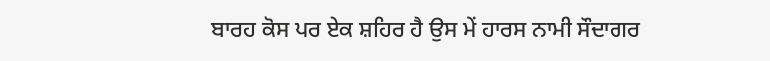ਬਾਰਹ ਕੋਸ ਪਰ ਏਕ ਸ਼ਹਿਰ ਹੈ ਉਸ ਮੇਂ ਹਾਰਸ ਨਾਮੀ ਸੌਦਾਗਰ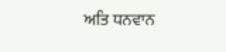ਅਤਿ ਧਨਵਾਨ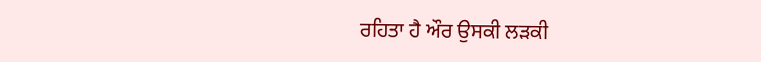ਰਹਿਤਾ ਹੈ ਔਰ ਉਸਕੀ ਲੜਕੀ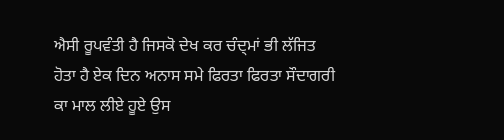ਐਸੀ ਰੂਪਵੰਤੀ ਹੈ ਜਿਸਕੋ ਦੇਖ ਕਰ ਚੰਦ੍ਮਾਂ ਭੀ ਲੱਜਿਤ ਹੋਤਾ ਹੈ ਏਕ ਦਿਨ ਅਨਾਸ ਸਮੇ ਫਿਰਤਾ ਫਿਰਤਾ ਸੌਦਾਗਰੀ ਕਾ ਮਾਲ ਲੀਏ ਹੂਏ ਉਸ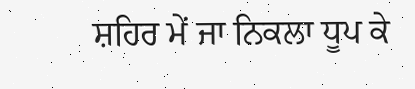ਸ਼ਹਿਰ ਮੇਂ ਜਾ ਨਿਕਲਾ ਧੂਪ ਕੇ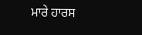ਮਾਰੇ ਹਾਰਸ